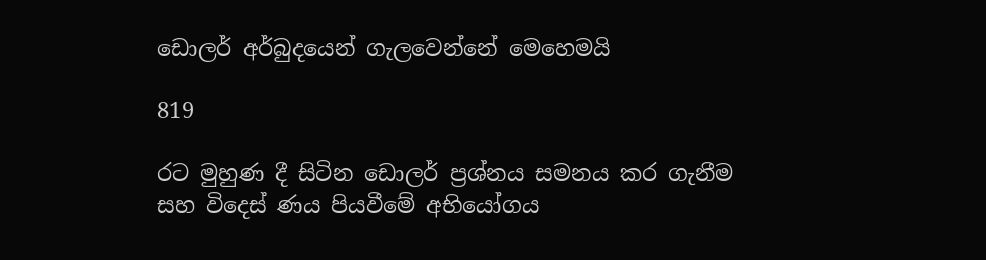ඩොලර් අර්බුදයෙන් ගැලවෙන්නේ මෙහෙමයි

819

රට මුහුණ දී සිටින ඩොලර් ප්‍රශ්නය සමනය කර ගැනීම සහ විදෙස් ණය පියවීමේ අභියෝගය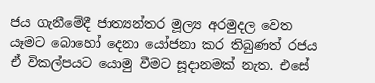ජය ගැනීමේදී ජාත්‍යන්තර මූල්‍ය අරමුදල වෙත යෑමට බොහෝ දෙනා යෝජනා කර තිබුණත් රජය ඒ විකල්පයට යොමු වීමට සූදානමක් නැත. එසේ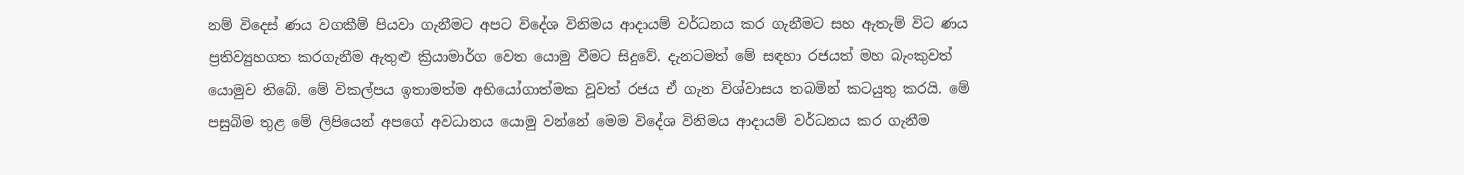නම් විදෙස් ණය වගකීම් පියවා ගැනීමට අපට විදේශ විනිමය ආදායම් වර්ධනය කර ගැනීමට සහ ඇතැම් විට ණය ප්‍රතිව්‍යුහගත කරගැනීම ඇතුළු ක්‍රියාමාර්ග වෙත යොමු වීමට සිදුවේ. දැනටමත් මේ සඳහා රජයත් මහ බැංකුවත් යොමුව තිබේ. මේ විකල්පය ඉතාමත්ම අභියෝගාත්මක වූවත් රජය ඒ ගැන විශ්වාසය තබමින් කටයුතු කරයි. මේ පසුබිම තුළ මේ ලිපියෙන් අපගේ අවධානය යොමු වන්නේ මෙම විදේශ විනිමය ආදායම් වර්ධනය කර ගැනීම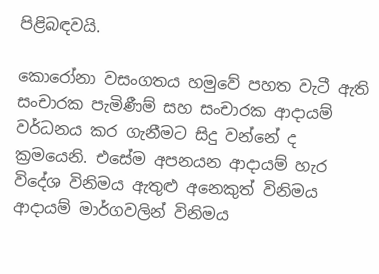පිළිබඳවයි.

කොරෝනා වසංගතය හමුවේ පහත වැටී ඇති සංචාරක පැමිණීම් සහ සංචාරක ආදායම් වර්ධනය කර ගැනීමට සිදු වන්නේ ද ක්‍රමයෙනි. එසේම අපනයන ආදායම් හැර විදේශ විනිමය ඇතුළු අනෙකුත් විනිමය ආදායම් මාර්ගවලින් විනිමය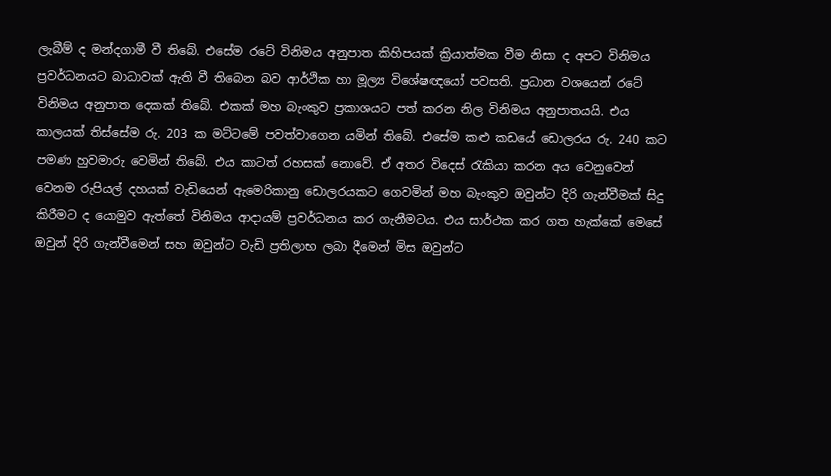ලැබීම් ද මන්දගාමී වී තිබේ. එසේම රටේ විනිමය අනුපාත කිහිපයක් ක්‍රියාත්මක වීම නිසා ද අපට විනිමය ප්‍රවර්ධනයට බාධාවක් ඇති වී තිබෙන බව ආර්ථික හා මූල්‍ය විශේෂඥයෝ පවසති. ප්‍රධාන වශයෙන් රටේ විනිමය අනුපාත දෙකක් තිබේ. එකක් මහ බැංකුව ප්‍රකාශයට පත් කරන නිල විනිමය අනුපාතයයි. එය කාලයක් තිස්සේම රු. 203 ක මට්ටමේ පවත්වාගෙන යමින් තිබේ. එසේම කළු කඩයේ ඩොලරය රු. 240 කට පමණ හුවමාරු වෙමින් තිබේ. එය කාටත් රහසක් නොවේ. ඒ අතර විදෙස් රැකියා කරන අය වෙනුවෙන් වෙනම රුපියල් දහයක් වැඩියෙන් ඇමෙරිකානු ඩොලරයකට ගෙවමින් මහ බැංකුව ඔවුන්ට දිරි ගැන්වීමක් සිදු කිරීමට ද යොමුව ඇත්තේ විනිමය ආදායම් ප්‍රවර්ධනය කර ගැනීමටය. එය සාර්ථක කර ගත හැක්කේ මෙසේ ඔවුන් දිරි ගැන්වීමෙන් සහ ඔවුන්ට වැඩි ප්‍රතිලාභ ලබා දීමෙන් මිස ඔවුන්ට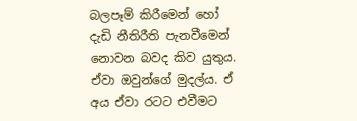බලපෑම් කිරීමෙන් හෝ දැඩි නීතිරීති පැනවීමෙන් නොවන බවද කිව යුතුය. ඒවා ඔවුන්ගේ මුදල්ය. ඒ අය ඒවා රටට එවීමට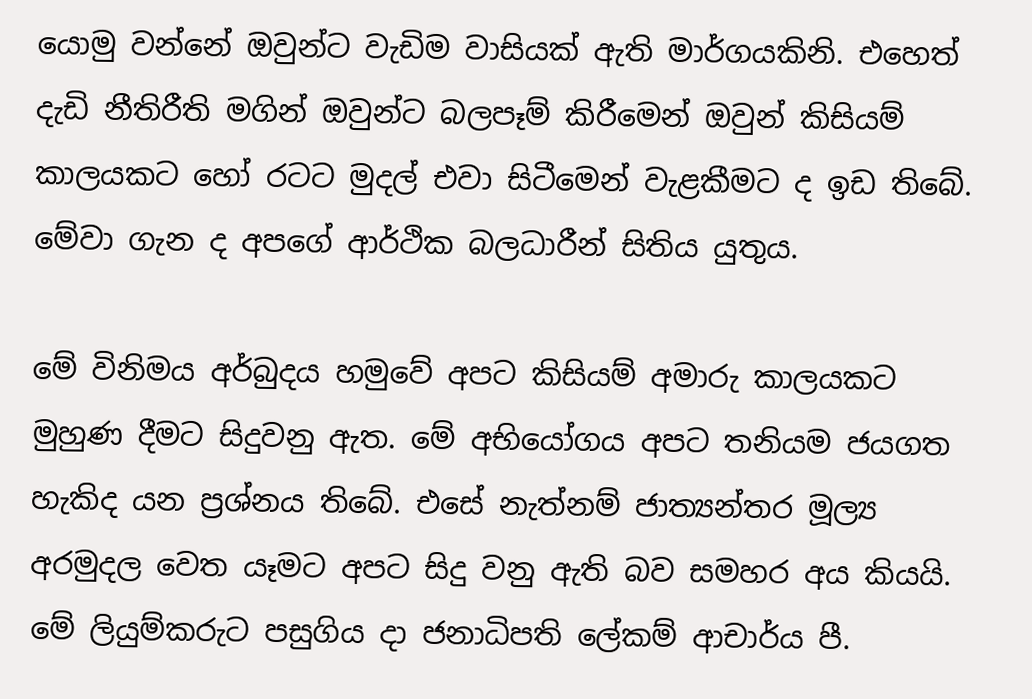යොමු වන්නේ ඔවුන්ට වැඩිම වාසියක් ඇති මාර්ගයකිනි. එහෙත් දැඩි නීතිරීති මගින් ඔවුන්ට බලපෑම් කිරීමෙන් ඔවුන් කිසියම් කාලයකට හෝ රටට මුදල් එවා සිටීමෙන් වැළකීමට ද ඉඩ තිබේ. මේවා ගැන ද අපගේ ආර්ථික බලධාරීන් සිතිය යුතුය.

මේ විනිමය අර්බුදය හමුවේ අපට කිසියම් අමාරු කාලයකට මුහුණ දීමට සිදුවනු ඇත. මේ අභියෝගය අපට තනියම ජයගත හැකිද යන ප්‍රශ්නය තිබේ. එසේ නැත්නම් ජාත්‍යන්තර මූල්‍ය අරමුදල වෙත යෑමට අපට සිදු වනු ඇති බව සමහර අය කියයි. මේ ලියුම්කරුට පසුගිය දා ජනාධිපති ලේකම් ආචාර්ය පී.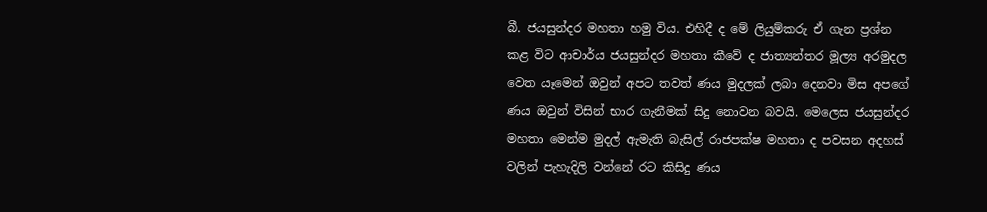බී. ජයසුන්දර මහතා හමු විය. එහිදී ද මේ ලියුම්කරු ඒ ගැන ප්‍රශ්න කළ විට ආචාර්ය ජයසුන්දර මහතා කීවේ ද ජාත්‍යන්තර මූල්‍ය අරමුදල වෙත යෑමෙන් ඔවුන් අපට තවත් ණය මුදලක් ලබා දෙනවා මිස අපගේ ණය ඔවුන් විසින් භාර ගැනීමක් සිදු නොවන බවයි. මෙලෙස ජයසුන්දර මහතා මෙන්ම මුදල් ඇමැති බැසිල් රාජපක්ෂ මහතා ද පවසන අදහස් වලින් පැහැදිලි වන්නේ රට කිසිදු ණය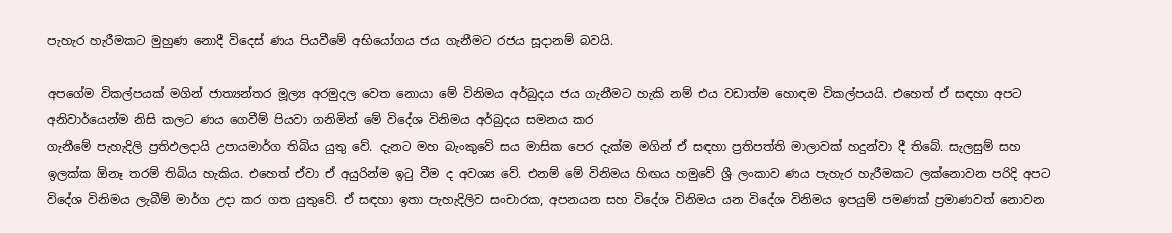පැහැර හැරීමකට මුහුණ නොදී විදෙස් ණය පියවීමේ අභියෝගය ජය ගැනීමට රජය සූදානම් බවයි.

අපගේම විකල්පයක් මගින් ජාත්‍යන්තර මූල්‍ය අරමුදල වෙත නොයා මේ විනිමය අර්බුදය ජය ගැනීමට හැකි නම් එය වඩාත්ම හොඳම විකල්පයයි. එහෙත් ඒ සඳහා අපට අනිවාර්යෙන්ම නිසි කලට ණය ගෙවීම් පියවා ගනිමින් මේ විදේශ විනිමය අර්බුදය සමනය කර
ගැනීමේ පැහැදිලි ප්‍රතිඵලදායි උපායමාර්ග තිබිය යුතු වේ. දැනට මහ බැංකුවේ සය මාසික පෙර දැක්ම මගින් ඒ සඳහා ප්‍රතිපත්ති මාලාවක් හදුන්වා දී තිබේ. සැලසුම් සහ ඉලක්ක ඕනෑ තරම් තිබිය හැකිය. එහෙත් ඒවා ඒ අයුරින්ම ඉටු වීම ද අවශ්‍ය වේ. එනම් මේ විනිමය හිඟය හමුවේ ශ්‍රී ලංකාව ණය පැහැර හැරීමකට ලක්නොවන පරිදි අපට විදේශ විනිමය ලැබීම් මාර්ග උදා කර ගත යුතුවේ. ඒ සඳහා ඉතා පැහැදිලිව සංචාරක, අපනයන සහ විදේශ විනිමය යන විදේශ විනිමය ඉපයුම් පමණක් ප්‍රමාණවත් නොවන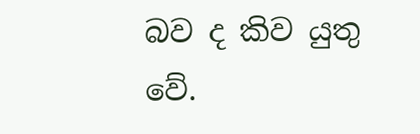බව ද කිව යුතු වේ.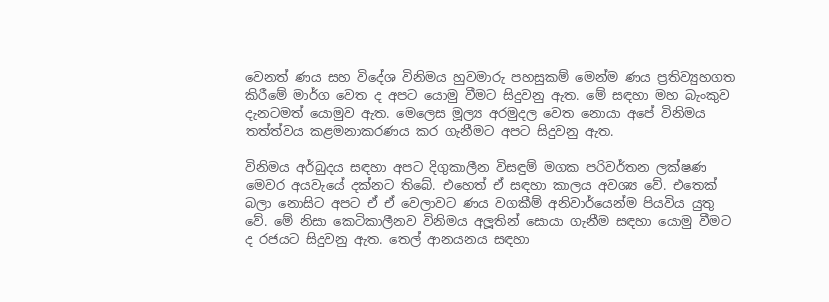වෙනත් ණය සහ විදේශ විනිමය හුවමාරු පහසුකම් මෙන්ම ණය ප්‍රතිව්‍යුහගත කිරීමේ මාර්ග වෙත ද අපට යොමු වීමට සිදුවනු ඇත. මේ සඳහා මහ බැංකුව දැනටමත් යොමුව ඇත. මෙලෙස මූල්‍ය අරමුදල වෙත නොයා අපේ විනිමය තත්ත්වය කළමනාකරණය කර ගැනීමට අපට සිදුවනු ඇත.

විනිමය අර්බුදය සඳහා අපට දිගුකාලීන විසඳුම් මගක පරිවර්තන ලක්ෂණ මෙවර අයවැයේ දක්නට තිබේ. එහෙත් ඒ සඳහා කාලය අවශ්‍ය වේ. එතෙක් බලා නොසිට අපට ඒ ඒ වෙලාවට ණය වගකීම් අනිවාර්යෙන්ම පියවිය යුතු වේ. මේ නිසා කෙටිකාලීනව විනිමය අලූතින් සොයා ගැනීම සඳහා යොමු වීමට ද රජයට සිදුවනු ඇත. තෙල් ආනයනය සඳහා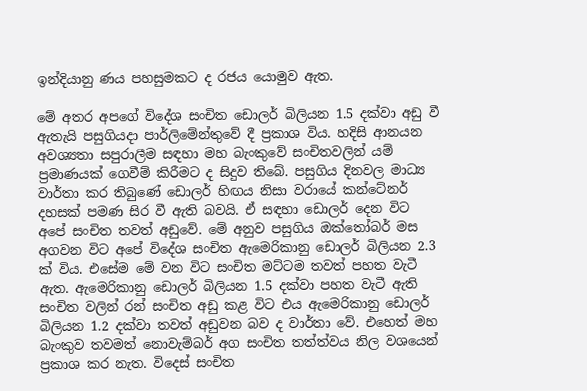ඉන්දියානු ණය පහසුමකට ද රජය යොමුව ඇත.

මේ අතර අපගේ විදේශ සංචිත ඩොලර් බිලියන 1.5 දක්වා අඩු වී ඇතැයි පසුගියදා පාර්ලිමේන්තුවේ දී ප්‍රකාශ විය. හදිසි ආනයන අවශ්‍යතා සපුරාලීම සඳහා මහ බැංකුවේ සංචිතවලින් යම් ප්‍රමාණයක් ගෙවීම් කිරීමට ද සිදුව තිබේ. පසුගිය දිනවල මාධ්‍ය වාර්තා කර තිබුණේ ඩොලර් හිඟය නිසා වරායේ කන්ටේනර් දහසක් පමණ සිර වී ඇති බවයි. ඒ සඳහා ඩොලර් දෙන විට අපේ සංචිත තවත් අඩුවේ. මේ අනුව පසුගිය ඔක්තෝබර් මස අගවන විට අපේ විදේශ සංචිත ඇමෙරිකානු ඩොලර් බිලියන 2.3 ක් විය. එසේම මේ වන විට සංචිත මට්ටම තවත් පහත වැටී ඇත. ඇමෙරිකානු ඩොලර් බිලියන 1.5 දක්වා පහත වැටී ඇති සංචිත වලින් රන් සංචිත අඩු කළ විට එය ඇමෙරිකානු ඩොලර් බිලියන 1.2 දක්වා තවත් අඩුවන බව ද වාර්තා වේ. එහෙත් මහ බැංකුව තවමත් නොවැම්බර් අග සංචිත තත්ත්වය නිල වශයෙන් ප්‍රකාශ කර නැත. විදෙස් සංචිත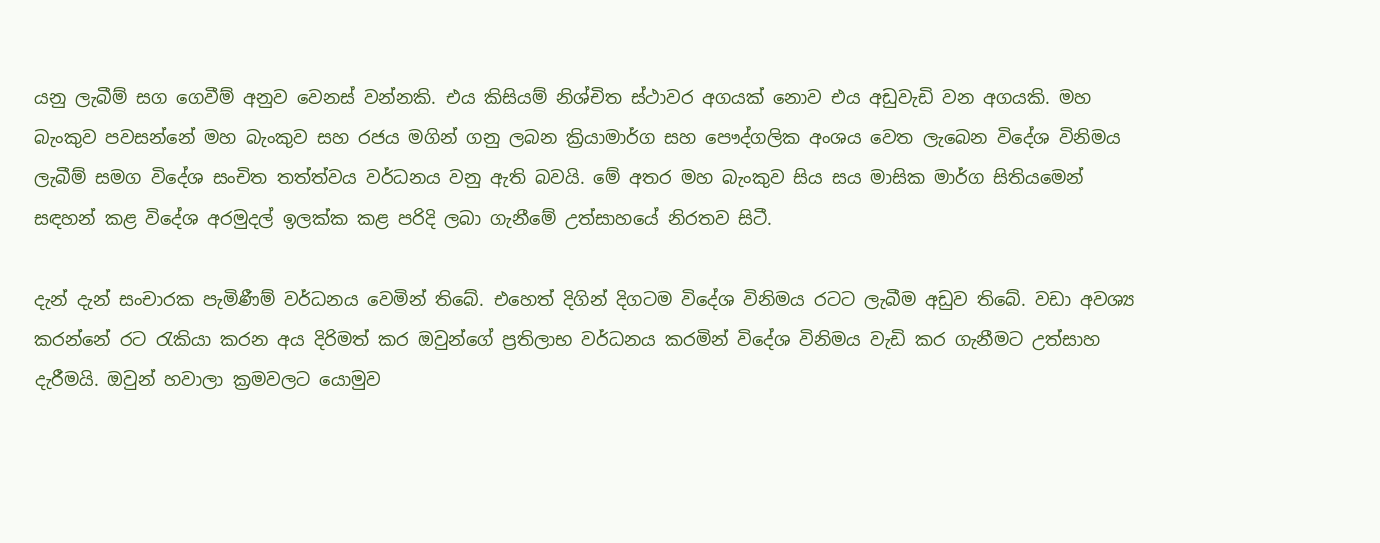යනු ලැබීම් සග ගෙවීම් අනුව වෙනස් වන්නකි. එය කිසියම් නිශ්චිත ස්ථාවර අගයක් නොව එය අඩුවැඩි වන අගයකි. මහ බැංකුව පවසන්නේ මහ බැංකුව සහ රජය මගින් ගනු ලබන ක්‍රියාමාර්ග සහ පෞද්ගලික අංශය වෙත ලැබෙන විදේශ විනිමය ලැබීම් සමග විදේශ සංචිත තත්ත්වය වර්ධනය වනු ඇති බවයි. මේ අතර මහ බැංකුව සිය සය මාසික මාර්ග සිතියමෙන් සඳහන් කළ විදේශ අරමුදල් ඉලක්ක කළ පරිදි ලබා ගැනීමේ උත්සාහයේ නිරතව සිටී.

දැන් දැන් සංචාරක පැමිණීම් වර්ධනය වෙමින් තිබේ. එහෙත් දිගින් දිගටම විදේශ විනිමය රටට ලැබීම අඩුව තිබේ. වඩා අවශ්‍ය කරන්නේ රට රැකියා කරන අය දිරිමත් කර ඔවුන්ගේ ප්‍රතිලාභ වර්ධනය කරමින් විදේශ විනිමය වැඩි කර ගැනීමට උත්සාහ දැරීමයි. ඔවුන් හවාලා ක්‍රමවලට යොමුව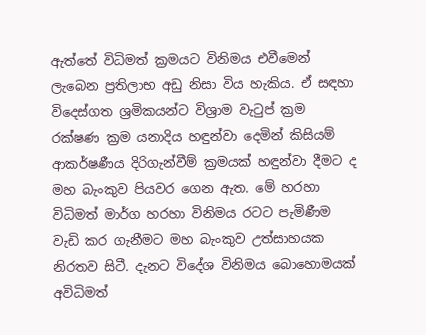ඇත්තේ විධිමත් ක්‍රමයට විනිමය එවීමෙන් ලැබෙන ප්‍රතිලාභ අඩු නිසා විය හැකිය. ඒ සඳහා විදෙස්ගත ශ්‍රමිකයන්ට විශ්‍රාම වැටුප් ක්‍රම රක්ෂණ ක්‍රම යනාදිය හඳුන්වා දෙමින් කිසියම් ආකර්ෂණීය දිරිගැන්වීම් ක්‍රමයක් හඳුන්වා දීමට ද මහ බැංකුව පියවර ගෙන ඇත. මේ හරහා විධිමත් මාර්ග හරහා විනිමය රටට පැමිණීම වැඩි කර ගැනීමට මහ බැංකුව උත්සාහයක නිරතව සිටී. දැනට විදේශ විනිමය බොහොමයක් අවිධිමත්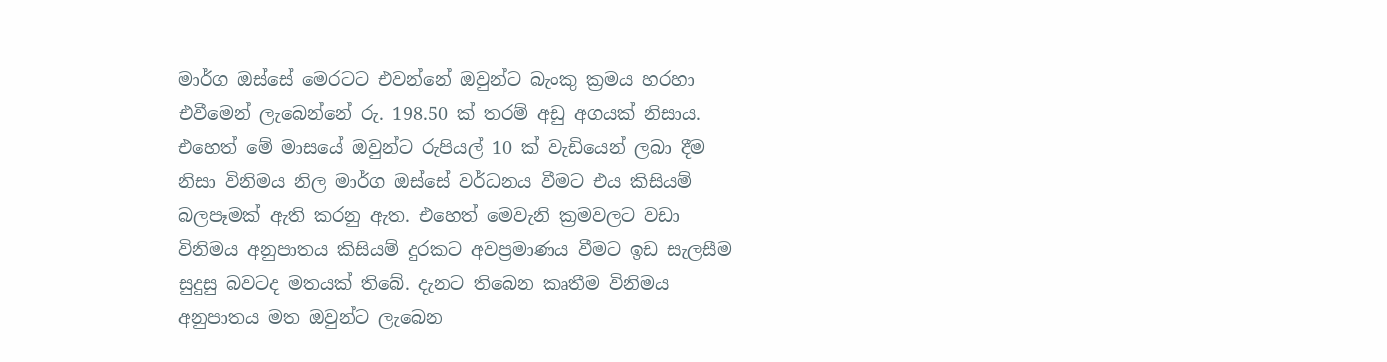මාර්ග ඔස්සේ මෙරටට එවන්නේ ඔවුන්ට බැංකු ක්‍රමය හරහා එවීමෙන් ලැබෙන්නේ රු. 198.50 ක් තරම් අඩු අගයක් නිසාය. එහෙත් මේ මාසයේ ඔවුන්ට රුපියල් 10 ක් වැඩියෙන් ලබා දීම නිසා විනිමය නිල මාර්ග ඔස්සේ වර්ධනය වීමට එය කිසියම් බලපෑමක් ඇති කරනු ඇත. එහෙත් මෙවැනි ක්‍රමවලට වඩා විනිමය අනුපාතය කිසියම් දුරකට අවප්‍රමාණය වීමට ඉඩ සැලසීම සුදුසු බවටද මතයක් තිබේ. දැනට තිබෙන කෘතීම විනිමය අනුපාතය මත ඔවුන්ට ලැබෙන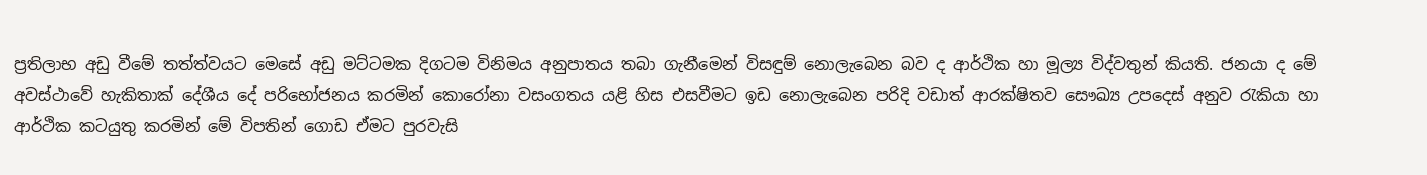ප්‍රතිලාභ අඩු වීමේ තත්ත්වයට මෙසේ අඩු මට්ටමක දිගටම විනිමය අනුපාතය තබා ගැනීමෙන් විසඳුම් නොලැබෙන බව ද ආර්ථික හා මූල්‍ය විද්වතුන් කියති. ජනයා ද මේ අවස්ථාවේ හැකිතාක් දේශීය දේ පරිභෝජනය කරමින් කොරෝනා වසංගතය යළි හිස එසවීමට ඉඩ නොලැබෙන පරිදි වඩාත් ආරක්ෂිතව සෞඛ්‍ය උපදෙස් අනුව රැකියා හා ආර්ථික කටයුතු කරමින් මේ විපතින් ගොඩ ඒමට පුරවැසි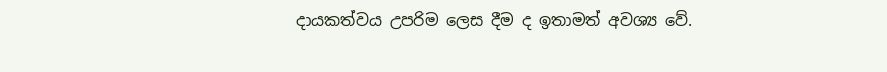දායකත්වය උපරිම ලෙස දීම ද ඉතාමත් අවශ්‍ය වේ.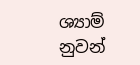ශ්‍යාම් නුවන්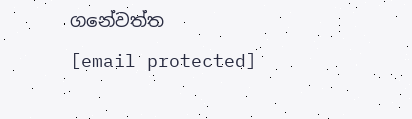ගනේවත්ත
[email protected]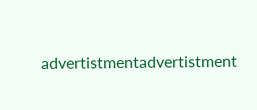advertistmentadvertistment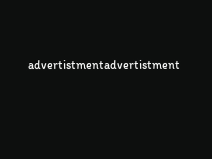advertistmentadvertistment